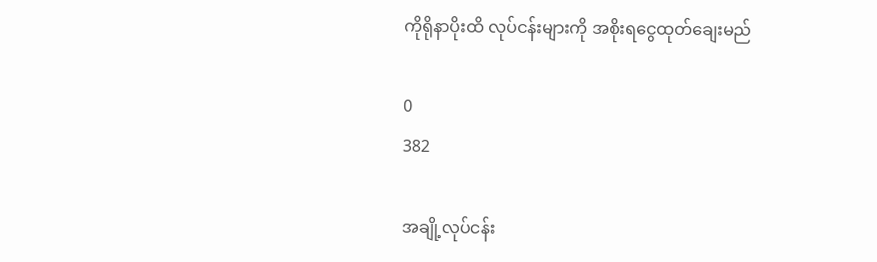ကိုရိုနာပိုးထိ လုပ်ငန်းများကို အစိုးရငွေထုတ်ချေးမည်

0
382

အချို့လုပ်ငန်း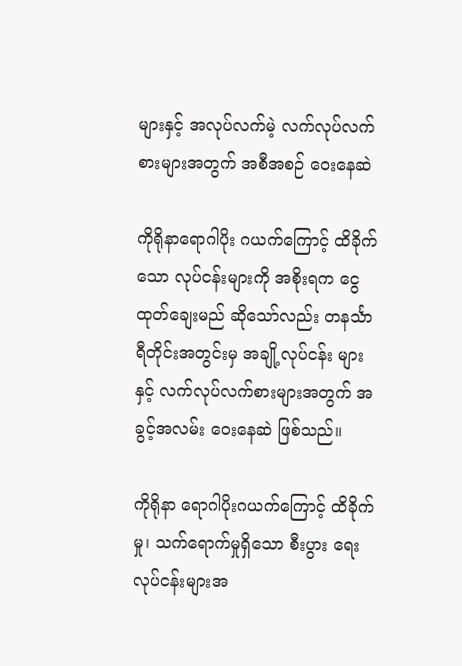များနှင့် အလုပ်လက်မဲ့ လက်လုပ်လက်စားများအတွက် အစီအစဉ် ဝေးနေဆဲ

ကိုရိုနာရောဂါပိုး ဂယက်ကြောင့် ထိခိုက်သော လုပ်ငန်းများကို အစိုးရက ငွေထုတ်ချေးမည် ဆိုသော်လည်း တနင်္သာရီတိုင်းအတွင်းမှ အချို့လုပ်ငန်း များနှင့် လက်လုပ်လက်စားများအတွက် အခွင့်အလမ်း ဝေးနေဆဲ ဖြစ်သည်။

ကိုရိုနာ ရောဂါပိုးဂယက်ကြောင့် ထိခိုက်မှု၊ သက်ရောက်မှုရှိသော စီးပွား ရေးလုပ်ငန်းများအ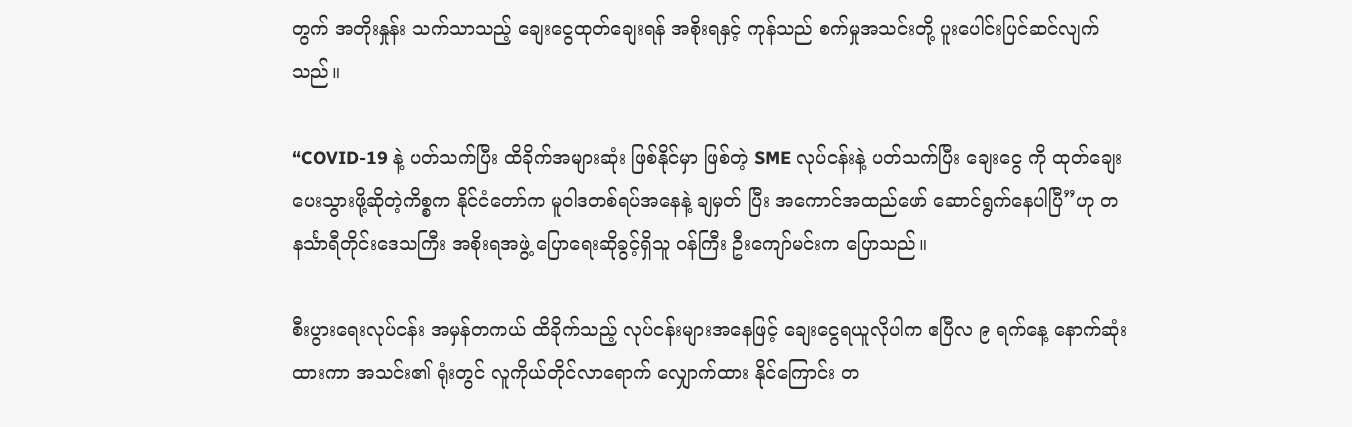တွက် အတိုးနှုန်း သက်သာသည့် ချေးငွေထုတ်ချေးရန် အစိုးရနှင့် ကုန်သည် စက်မှုအသင်းတို့ ပူးပေါင်းပြင်ဆင်လျက်သည်။

“COVID-19 နဲ့ ပတ်သက်ပြီး ထိခိုက်အများဆုံး ဖြစ်နိုင်မှာ ဖြစ်တဲ့ SME လုပ်ငန်းနဲ့ ပတ်သက်ပြီး ချေးငွေ ကို ထုတ်ချေးပေးသွားဖို့ဆိုတဲ့ကိစ္စက နိုင်ငံတော်က မူဝါဒတစ်ရပ်အနေနဲ့ ချမှတ် ပြီး အကောင်အထည်ဖော် ဆောင်ရွက်နေပါပြီ”ဟု တနင်္သာရီတိုင်းဒေသကြီး အစိုးရအဖွဲ့ ပြောရေးဆိုခွင့်ရှိသူ ဝန်ကြီး ဦးကျော်မင်းက ပြောသည်။

စီးပွားရေးလုပ်ငန်း အမှန်တကယ် ထိခိုက်သည့် လုပ်ငန်းများအနေဖြင့် ချေးငွေရယူလိုပါက ဧပြီလ ၉ ရက်နေ့ နောက်ဆုံးထားကာ အသင်း၏ ရုံးတွင် လူကိုယ်တိုင်လာရောက် လျှောက်ထား နိုင်ကြောင်း တ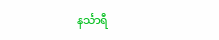နင်္သာရီ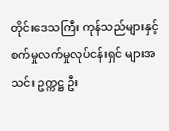တိုင်းဒေသကြီး ကုန်သည်များနှင့် စက်မှုလက်မှုလုပ်ငန်းရှင် များအသင်း ဥက္ကဋ္ဌ ဦး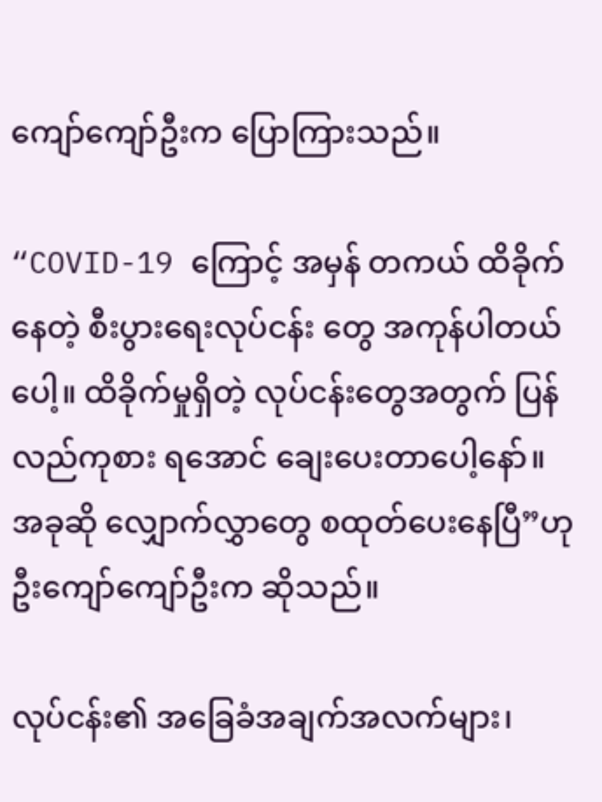ကျော်ကျော်ဦးက ပြောကြားသည်။

“COVID-19 ကြောင့် အမှန် တကယ် ထိခိုက်နေတဲ့ စီးပွားရေးလုပ်ငန်း တွေ အကုန်ပါတယ်ပေါ့။ ထိခိုက်မှုရှိတဲ့ လုပ်ငန်းတွေအတွက် ပြန်လည်ကုစား ရအောင် ချေးပေးတာပေါ့နော်။ အခုဆို လျှောက်လွှာတွေ စထုတ်ပေးနေပြီ”ဟု ဦးကျော်ကျော်ဦးက ဆိုသည်။

လုပ်ငန်း၏ အခြေခံအချက်အလက်များ၊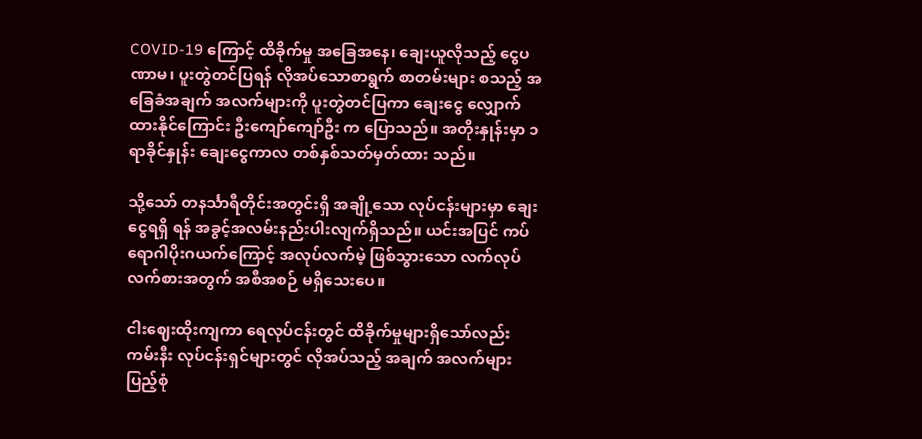COVID-19 ကြောင့် ထိခိုက်မှု အခြေအနေ၊ ချေးယူလိုသည့် ငွေပဏာမ၊ ပူးတွဲတင်ပြရန် လိုအပ်သောစာရွက် စာတမ်းများ စသည့် အခြေခံအချက် အလက်များကို ပူးတွဲတင်ပြကာ ချေးငွေ လျှောက်ထားနိုင်ကြောင်း ဦးကျော်ကျော်ဦး က ပြောသည်။ အတိုးနှုန်းမှာ ၁ ရာခိုင်နှုန်း ချေးငွေကာလ တစ်နှစ်သတ်မှတ်ထား သည်။

သို့သော် တနင်္သာရီတိုင်းအတွင်းရှိ အချို့သော လုပ်ငန်းများမှာ ချေးငွေရရှိ ရန် အခွင့်အလမ်းနည်းပါးလျက်ရှိသည်။ ယင်းအပြင် ကပ်ရောဂါပိုးဂယက်ကြောင့် အလုပ်လက်မဲ့ ဖြစ်သွားသော လက်လုပ် လက်စားအတွက် အစီအစဉ် မရှိသေးပေ။

ငါးဈေးထိုးကျကာ ရေလုပ်ငန်းတွင် ထိခိုက်မှုများရှိသော်လည်း ကမ်းနီး လုပ်ငန်းရှင်များတွင် လိုအပ်သည့် အချက် အလက်များ ပြည့်စုံ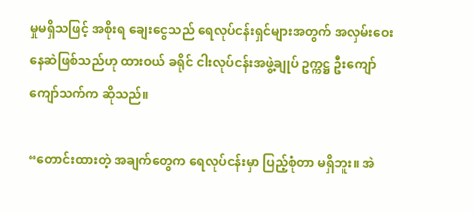မှုမရှိသဖြင့် အစိုးရ ချေးငွေသည် ရေလုပ်ငန်းရှင်များအတွက် အလှမ်းဝေးနေဆဲဖြစ်သည်ဟု ထားဝယ် ခရိုင် ငါးလုပ်ငန်းအဖွဲ့ချုပ် ဥက္ကဋ္ဌ ဦးကျော် ကျော်သက်က ဆိုသည်။

“တောင်းထားတဲ့ အချက်တွေက ရေလုပ်ငန်းမှာ ပြည့်စုံတာ မရှိဘူး။ အဲ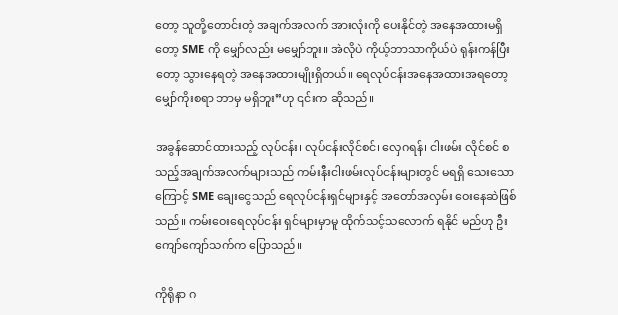တော့ သူတို့တောင်းတဲ့ အချက်အလက် အားလုံးကို ပေးနိုင်တဲ့ အနေအထားမရှိ တော့ SME ကို မျှော်လည်း မမျှော်ဘူး။ အဲလိုပဲ ကိုယ့်ဘာသာကိုယ်ပဲ ရုန်းကန်ပြီး တော့ သွားနေရတဲ့ အနေအထားမျိုးရှိတယ်။ ရေလုပ်ငန်းအနေအထားအရတော့ မျှော်ကိုးစရာ ဘာမှ မရှိဘူး”ဟု ၎င်းက ဆိုသည်။

အခွန်ဆောင်ထားသည့် လုပ်ငန်း၊ လုပ်ငန်းလိုင်စင်၊ လှေဂရန်၊ ငါးဖမ်း လိုင်စင် စသည့်အချက်အလက်များသည် ကမ်းနီးငါးဖမ်းလုပ်ငန်းများတွင် မရရှိ သေးသောကြောင့် SME ချေးငွေသည် ရေလုပ်ငန်းရှင်များနှင့် အတော်အလှမ်း ဝေးနေဆဲဖြစ်သည်။ ကမ်းဝေးရေလုပ်ငန်း ရှင်များမှာမူ ထိုက်သင့်သလောက် ရနိုင် မည်ဟု ဦးကျော်ကျော်သက်က ပြောသည်။

ကိုရိုနာ ဂ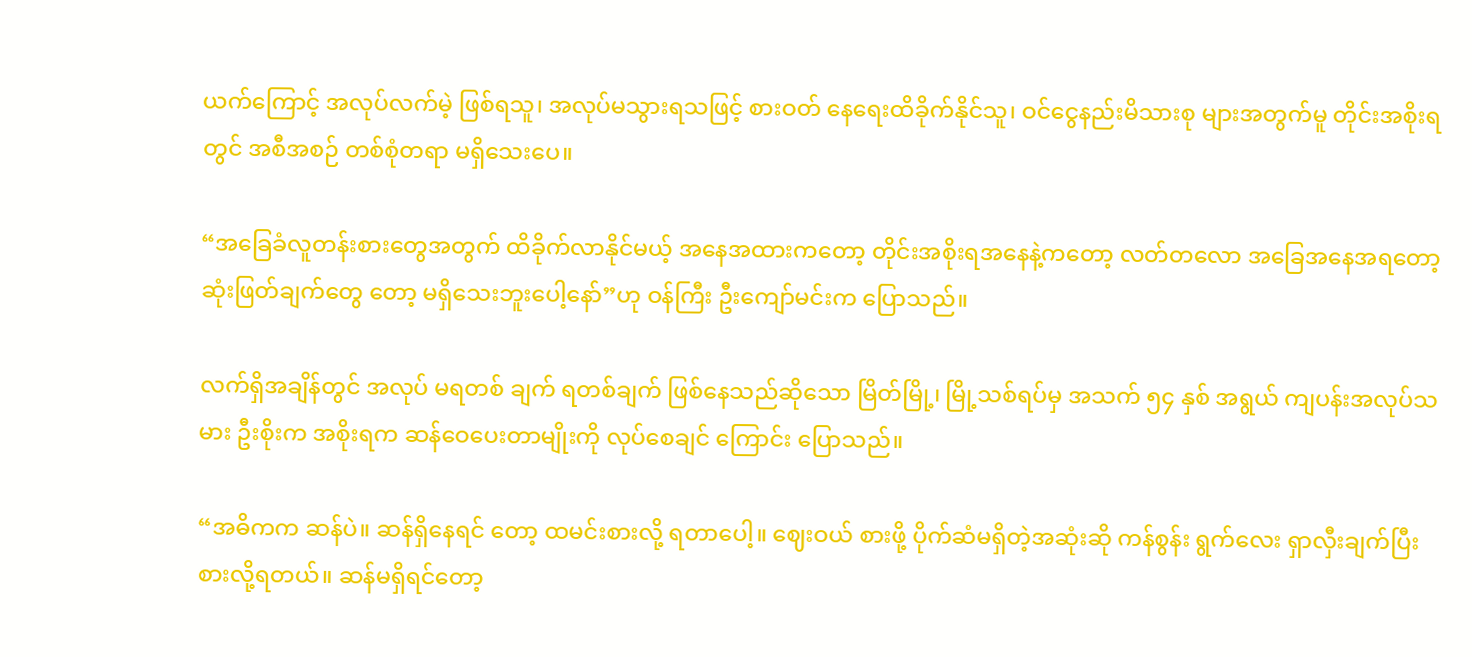ယက်ကြောင့် အလုပ်လက်မဲ့ ဖြစ်ရသူ၊ အလုပ်မသွားရသဖြင့် စားဝတ် နေရေးထိခိုက်နိုင်သူ၊ ဝင်ငွေနည်းမိသားစု များအတွက်မူ တိုင်းအစိုးရတွင် အစီအစဉ် တစ်စုံတရာ မရှိသေးပေ။

“အခြေခံလူတန်းစားတွေအတွက် ထိခိုက်လာနိုင်မယ့် အနေအထားကတော့ တိုင်းအစိုးရအနေနဲ့ကတော့ လတ်တလော အခြေအနေအရတော့ ဆုံးဖြတ်ချက်တွေ တော့ မရှိသေးဘူးပေါ့နော်”ဟု ဝန်ကြီး ဦးကျော်မင်းက ပြောသည်။

လက်ရှိအချိန်တွင် အလုပ် မရတစ် ချက် ရတစ်ချက် ဖြစ်နေသည်ဆိုသော မြိတ်မြို့၊ မြို့သစ်ရပ်မှ အသက် ၅၄ နှစ် အရွယ် ကျပန်းအလုပ်သမား ဦးစိုးက အစိုးရက ဆန်ဝေပေးတာမျိုးကို လုပ်စေချင် ကြောင်း ပြောသည်။

“အဓိကက ဆန်ပဲ။ ဆန်ရှိနေရင် တော့ ထမင်းစားလို့ ရတာပေါ့။ ဈေးဝယ် စားဖို့ ပိုက်ဆံမရှိတဲ့အဆုံးဆို ကန်စွန်း ရွက်လေး ရှာလှီးချက်ပြီး စားလို့ရတယ်။ ဆန်မရှိရင်တော့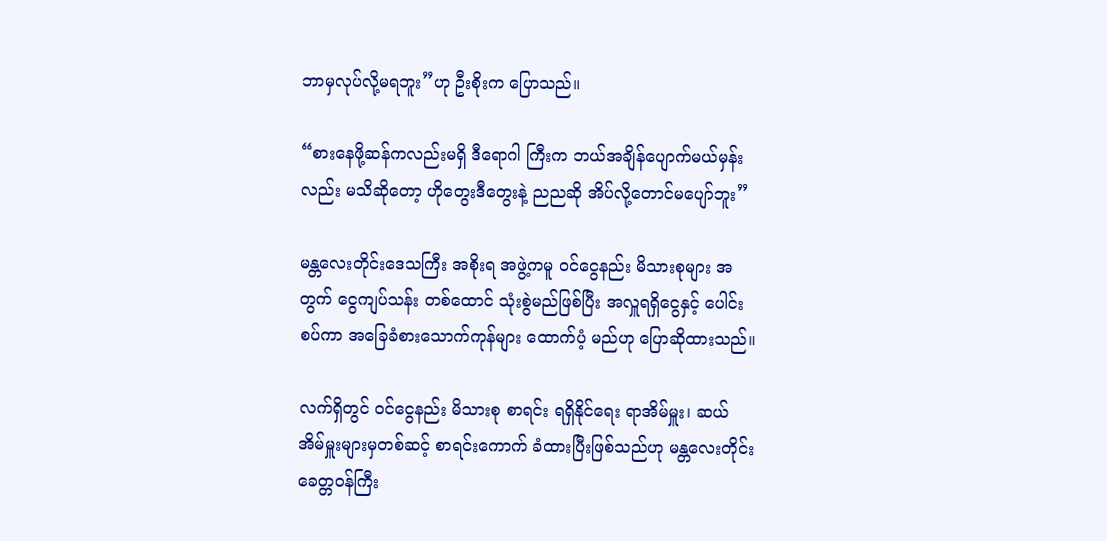ဘာမှလုပ်လို့မရဘူး”ဟု ဦးစိုးက ပြောသည်။

“စားနေဖို့ဆန်ကလည်းမရှိ ဒီရောဂါ ကြီးက ဘယ်အချိန်ပျောက်မယ်မှန်း လည်း မသိဆိုတော့ ဟိုတွေးဒီတွေးနဲ့ ညညဆို အိပ်လို့တောင်မပျော်ဘူး”

မန္တလေးတိုင်းဒေသကြီး အစိုးရ အဖွဲ့ကမူ ဝင်ငွေနည်း မိသားစုများ အတွက် ငွေကျပ်သန်း တစ်ထောင် သုံးစွဲမည်ဖြစ်ပြီး အလှူရရှိငွေနှင့် ပေါင်းစပ်ကာ အခြေခံစားသောက်ကုန်များ ထောက်ပံ့ မည်ဟု ပြောဆိုထားသည်။

လက်ရှိတွင် ဝင်ငွေနည်း မိသားစု စာရင်း ရရှိနိုင်ရေး ရာအိမ်မှူး၊ ဆယ် အိမ်မှူးများမှတစ်ဆင့် စာရင်းကောက် ခံထားပြီးဖြစ်သည်ဟု မန္တလေးတိုင်း ခေတ္တဝန်ကြီး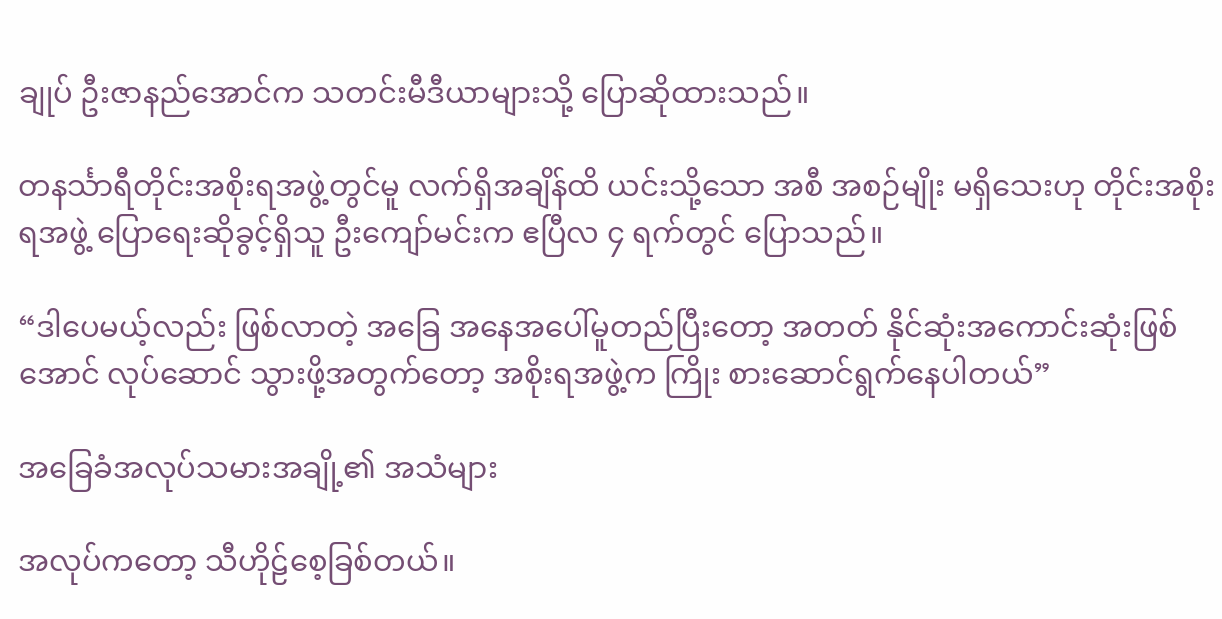ချုပ် ဦးဇာနည်အောင်က သတင်းမီဒီယာများသို့ ပြောဆိုထားသည်။

တနင်္သာရီတိုင်းအစိုးရအဖွဲ့တွင်မူ လက်ရှိအချိန်ထိ ယင်းသို့သော အစီ အစဉ်မျိုး မရှိသေးဟု တိုင်းအစိုးရအဖွဲ့ ပြောရေးဆိုခွင့်ရှိသူ ဦးကျော်မင်းက ဧပြီလ ၄ ရက်တွင် ပြောသည်။

“ဒါပေမယ့်လည်း ဖြစ်လာတဲ့ အခြေ အနေအပေါ်မူတည်ပြီးတော့ အတတ် နိုင်ဆုံးအကောင်းဆုံးဖြစ်အောင် လုပ်ဆောင် သွားဖို့အတွက်တော့ အစိုးရအဖွဲ့က ကြိုး စားဆောင်ရွက်နေပါတယ်”

အခြေခံအလုပ်သမားအချို့၏ အသံများ

အလုပ်ကတော့ သီဟိုဠ်စေ့ခြစ်တယ်။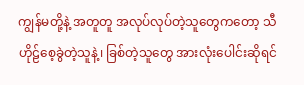ကျွန်မတို့နဲ့ အတူတူ အလုပ်လုပ်တဲ့သူတွေကတော့ သီဟိုဠ်စေ့ခွဲတဲ့သူနဲ့၊ ခြစ်တဲ့သူတွေ အားလုံးပေါင်းဆိုရင်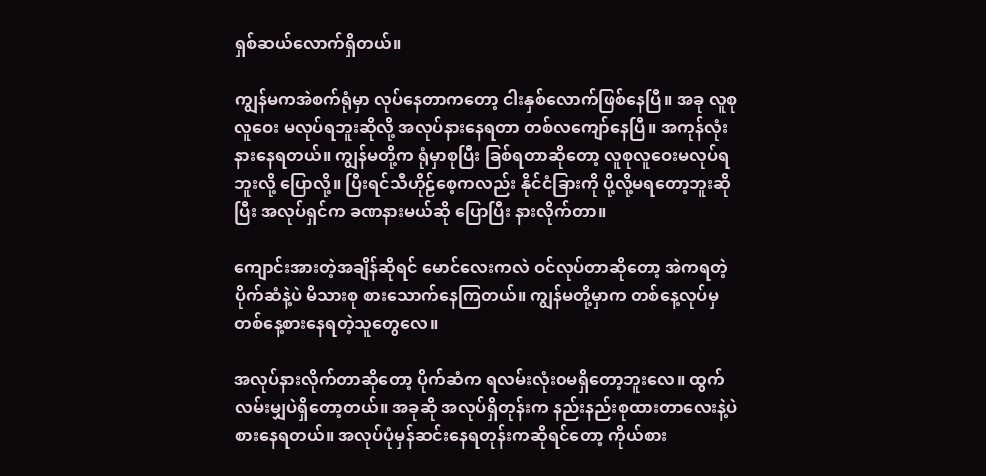ရှစ်ဆယ်လောက်ရှိတယ်။

ကျွန်မကအဲစက်ရုံမှာ လုပ်နေတာကတော့ ငါးနှစ်လောက်ဖြစ်နေပြီ။ အခု လူစုလူဝေး မလုပ်ရဘူးဆိုလို့ အလုပ်နားနေရတာ တစ်လကျော်နေပြီ။ အကုန်လုံးနားနေရတယ်။ ကျွန်မတို့က ရုံမှာစုပြီး ခြစ်ရတာဆိုတော့ လူစုလူဝေးမလုပ်ရဘူးလို့ ပြောလို့။ ပြီးရင်သီဟိုဠ်စေ့ကလည်း နိုင်ငံခြားကို ပို့လို့မရတော့ဘူးဆိုပြီး အလုပ်ရှင်က ခဏနားမယ်ဆို ပြောပြီး နားလိုက်တာ။

ကျောင်းအားတဲ့အချိန်ဆိုရင် မောင်လေးကလဲ ဝင်လုပ်တာဆိုတော့ အဲကရတဲ့ ပိုက်ဆံနဲ့ပဲ မိသားစု စားသောက်နေကြတယ်။ ကျွန်မတို့မှာက တစ်နေ့လုပ်မှ တစ်နေ့စားနေရတဲ့သူတွေလေ။

အလုပ်နားလိုက်တာဆိုတော့ ပိုက်ဆံက ရလမ်းလုံး၀မရှိတော့ဘူးလေ။ ထွက်လမ်းမျှပဲရှိတော့တယ်။ အခုဆို အလုပ်ရှိတုန်းက နည်းနည်းစုထားတာလေးနဲ့ပဲ စားနေရတယ်။ အလုပ်ပုံမှန်ဆင်းနေရတုန်းကဆိုရင်တော့ ကိုယ်စား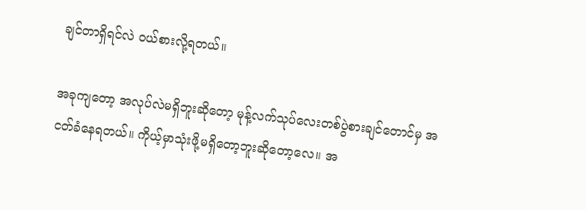ချင်တာရှိရင်လဲ ဝယ်စားလို့ရတယ်။

အခုကျတော့ အလုပ်လဲမရှိဘူးဆိုတော့ မုန့်လက်သုပ်လေးတစ်ပွဲစားချင်တောင်မှ အငတ်ခံနေရတယ်။ ကိုယ့်မှာသုံးဖို့မရှိတော့ဘူးဆိုတော့လေ။ အ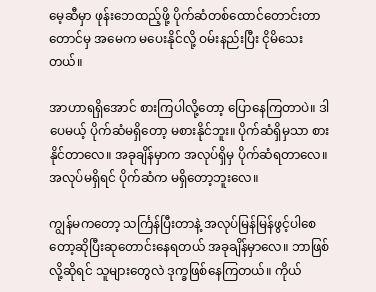မေ့ဆီမှာ ဖုန်းဘေထည့်ဖို့ ပိုက်ဆံတစ်ထောင်တောင်းတာတောင်မှ အမေက မပေးနိုင်လို့ ဝမ်းနည်းပြီး ငိုမိသေးတယ်။

အာဟာရရှိအောင် စားကြပါလို့တော့ ပြောနေကြတာပဲ။ ဒါပေမယ့် ပိုက်ဆံမရှိတော့ မစားနိုင်ဘူး။ ပိုက်ဆံရှိမှသာ စားနိုင်တာလေ။ အခုချိန်မှာက အလုပ်ရှိမှ ပိုက်ဆံရတာလေ။ အလုပ်မရှိရင် ပိုက်ဆံက မရှိတော့ဘူးလေ။

ကျွန်မကတော့ သင်္ကြန်ပြီးတာနဲ့ အလုပ်မြန်မြန်ဖွင့်ပါစေတော့ဆိုပြီးဆုတောင်းနေရတယ် အခုချိန်မှာလေ။ ဘာဖြစ်လို့ဆိုရင် သူများတွေလဲ ဒုက္ခဖြစ်နေကြတယ်။ ကိုယ်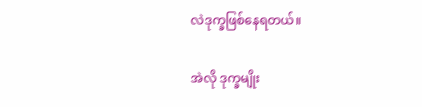လဲဒုက္ခဖြစ်နေရတယ်။

အဲလို ဒုက္ခမျိုး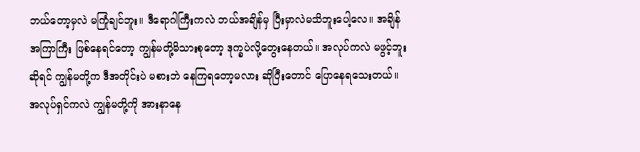ဘယ်တော့မှလဲ မကြုံချင်ဘူး။ ဒီရောဂါကြီးကလဲ ဘယ်အချိန်မှ ပြီးမှာလဲမသိဘူးပေါ့လေ။ အချိန်အကြာကြီး ဖြစ်နေရင်တော့ ကျွန်မတို့မိသားစုတော့ ဒုက္ခပဲလို့တွေးနေတယ်။ အလုပ်ကလဲ မဖွင့်ဘူးဆိုရင် ကျွန်မတို့က ဒီအတိုင်းပဲ မစားဘဲ နေကြရတော့မလား ဆိုပြီးတောင် ပြောနေရသေးတယ်။ အလုပ်ရှင်ကလဲ ကျွန်မတို့ကို အားနာနေ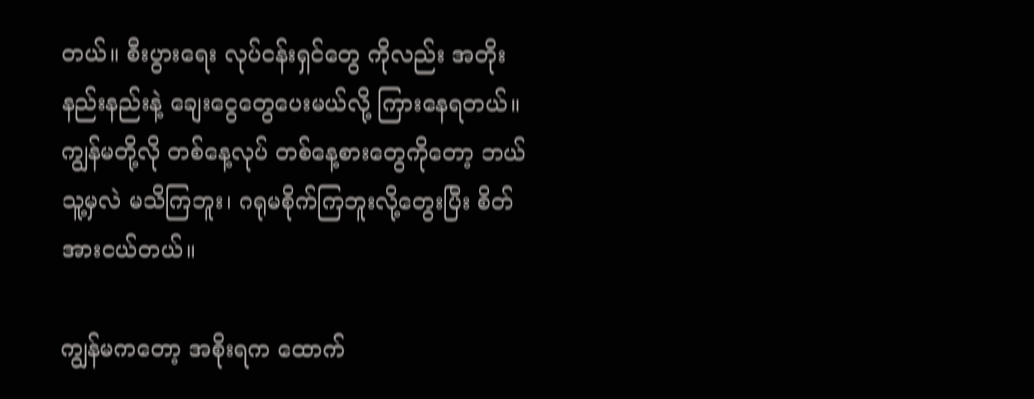တယ်။ စီးပွားရေး လုပ်ငန်းရှင်တွေ ကိုလည်း အတိုးနည်းနည်းနဲ့ ချေးငွေတွေပေးမယ်လို့ ကြားနေရတယ်။ ကျွန်မတို့လို တစ်နေ့လုပ် တစ်နေ့စားတွေကိုတော့ ဘယ်သူ့မှလဲ မသိကြဘူး၊ ဂရုမစိုက်ကြဘူးလို့တွေးပြီး စိတ်အားငယ်တယ်။

ကျွန်မကတော့ အစိုးရက ထောက်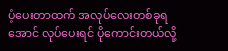ပံ့ပေးတာထက် အလုပ်လေးတစ်ခုရအောင် လုပ်ပေးရင် ပိုကောင်းတယ်လို့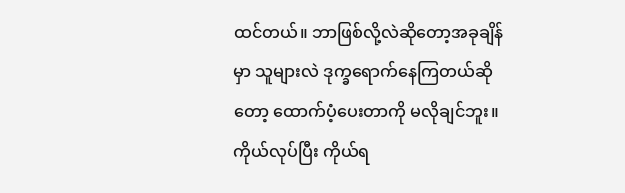ထင်တယ်။ ဘာဖြစ်လို့လဲဆိုတော့အခုချိန်မှာ သူများလဲ ဒုက္ခရောက်နေကြတယ်ဆိုတော့ ထောက်ပံ့ပေးတာကို မလိုချင်ဘူး။ ကိုယ်လုပ်ပြီး ကိုယ်ရ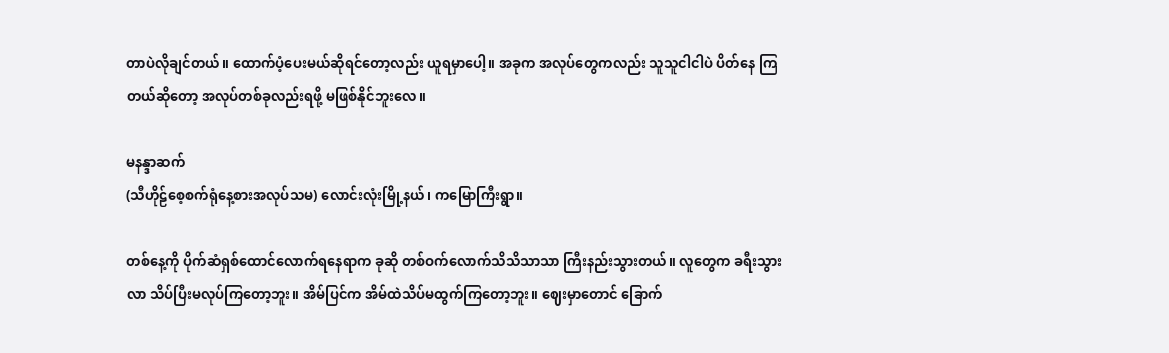တာပဲလိုချင်တယ်။ ထောက်ပံ့ပေးမယ်ဆိုရင်တော့လည်း ယူရမှာပေါ့။ အခုက အလုပ်တွေကလည်း သူသူငါငါပဲ ပိတ်နေ ကြတယ်ဆိုတော့ အလုပ်တစ်ခုလည်းရဖို့ မဖြစ်နိုင်ဘူးလေ။

မနန္ဒာဆက်
(သီဟိုဠ်စေ့စက်ရုံနေ့စားအလုပ်သမ) လောင်းလုံးမြို့နယ်၊ ကမြောကြီးရွာ။

တစ်နေ့ကို ပိုက်ဆံရှစ်ထောင်လောက်ရနေရာက ခုဆို တစ်ဝက်လောက်သိသိသာသာ ကြီးနည်းသွားတယ်။ လူတွေက ခရီးသွားလာ သိပ်ပြီးမလုပ်ကြတော့ဘူး။ အိမ်ပြင်က အိမ်ထဲသိပ်မထွက်ကြတော့ဘူး။ ဈေးမှာတောင် ခြောက်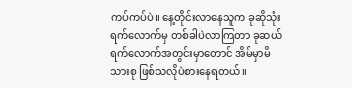ကပ်ကပ်ပဲ။ နေ့တိုင်းလာနေသူက ခုဆိုသုံးရက်လောက်မှ တစ်ခါပဲလာကြတာ ခုဆယ်ရက်လောက်အတွင်းမှာတောင် အိမ်မှာမိသားစု ဖြစ်သလိုပဲစားနေရတယ်။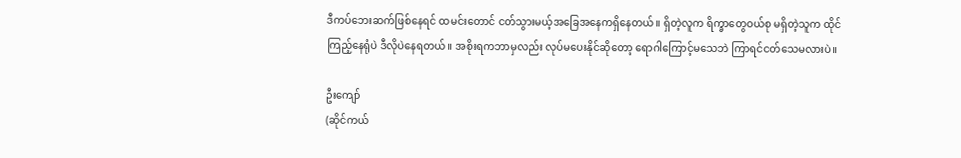ဒီကပ်ဘေးဆက်ဖြစ်နေရင် ထမင်းတောင် ငတ်သွားမယ့်အခြေအနေကရှိနေတယ်။ ရှိတဲ့လူက ရိက္ခာတွေဝယ်စု မရှိတဲ့သူက ထိုင်ကြည့်နေရုံပဲ ဒီလိုပဲနေရတယ်။ အစိုးရကဘာမှလည်း လုပ်မပေးနိုင်ဆိုတော့ ရောဂါကြောင့်မသေဘဲ ကြာရင်ငတ်သေမလားပဲ။

ဦးကျော်
(ဆိုင်ကယ်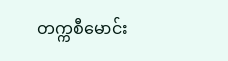တက္ကစီမောင်း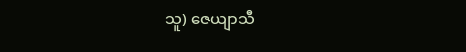သူ) ဇေယျာသီ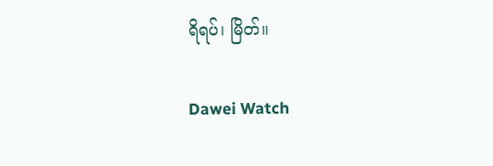ရိရပ်၊ မြိတ်။

Dawei Watch